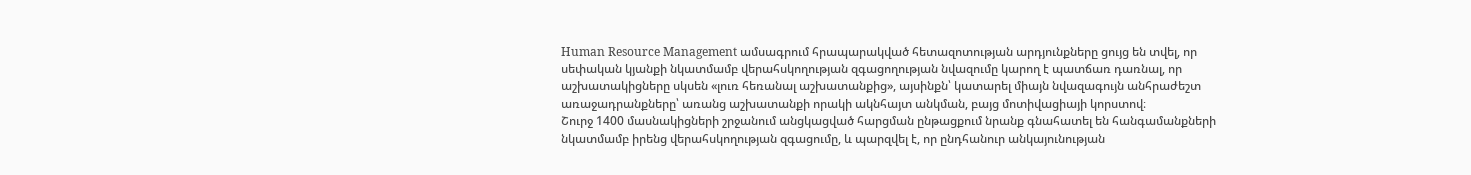Human Resource Management ամսագրում հրապարակված հետազոտության արդյունքները ցույց են տվել, որ սեփական կյանքի նկատմամբ վերահսկողության զգացողության նվազումը կարող է պատճառ դառնալ, որ աշխատակիցները սկսեն «լուռ հեռանալ աշխատանքից», այսինքն՝ կատարել միայն նվազագույն անհրաժեշտ առաջադրանքները՝ առանց աշխատանքի որակի ակնհայտ անկման, բայց մոտիվացիայի կորստով։
Շուրջ 1400 մասնակիցների շրջանում անցկացված հարցման ընթացքում նրանք գնահատել են հանգամանքների նկատմամբ իրենց վերահսկողության զգացումը, և պարզվել է, որ ընդհանուր անկայունության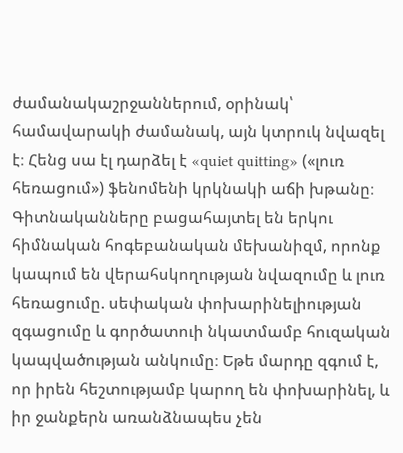ժամանակաշրջաններում, օրինակ՝ համավարակի ժամանակ, այն կտրուկ նվազել է։ Հենց սա էլ դարձել է «quiet quitting» («լուռ հեռացում») ֆենոմենի կրկնակի աճի խթանը։
Գիտնականները բացահայտել են երկու հիմնական հոգեբանական մեխանիզմ, որոնք կապում են վերահսկողության նվազումը և լուռ հեռացումը. սեփական փոխարինելիության զգացումը և գործատուի նկատմամբ հուզական կապվածության անկումը։ Եթե մարդը զգում է, որ իրեն հեշտությամբ կարող են փոխարինել, և իր ջանքերն առանձնապես չեն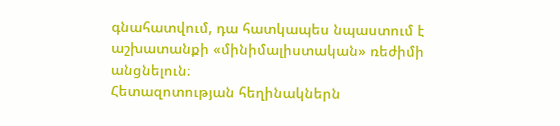գնահատվում, դա հատկապես նպաստում է աշխատանքի «մինիմալիստական» ռեժիմի անցնելուն։
Հետազոտության հեղինակներն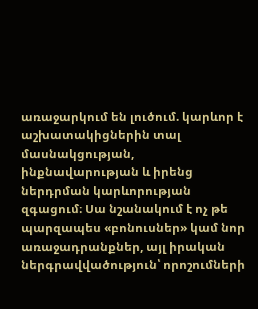առաջարկում են լուծում. կարևոր է աշխատակիցներին տալ մասնակցության, ինքնավարության և իրենց ներդրման կարևորության զգացում։ Սա նշանակում է ոչ թե պարզապես «բոնուսներ» կամ նոր առաջադրանքներ, այլ իրական ներգրավվածություն՝ որոշումների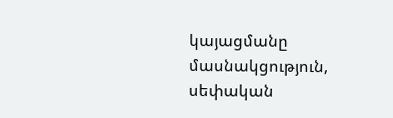կայացմանը մասնակցություն, սեփական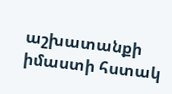աշխատանքի իմաստի հստակ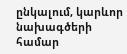ընկալում, կարևոր նախագծերի համար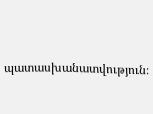պատասխանատվություն։